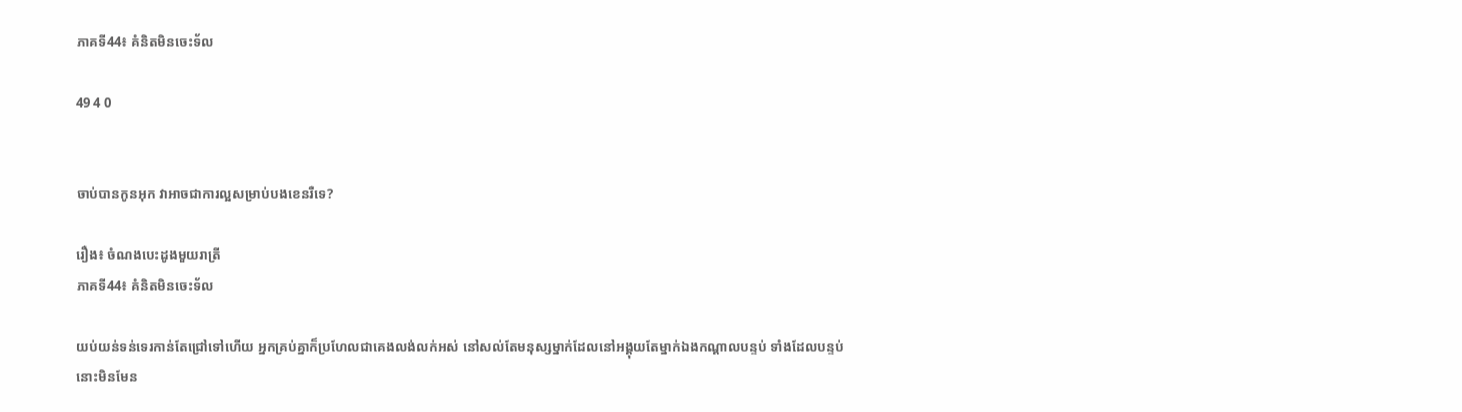ភាគទី44៖ គំនិតមិនចេះទ័ល

49 4 0


ចាប់បានកូនអុក វាអាចជាការល្អសម្រាប់បងខេនរឺទេ?

រឿង៖ ចំណងបេះដូងមួយរាត្រី
ភាគទី44៖ គំនិតមិនចេះទ័ល

យប់យន់ទន់ទេរកាន់តែជ្រៅទៅហើយ អ្នកគ្រប់គ្នាក៏ប្រហែលជាគេងលង់លក់អស់ នៅសល់តែមនុស្សម្នាក់ដែលនៅអង្គុយតែម្នាក់ឯងកណ្ដាលបន្ទប់ ទាំងដែលបន្ទប់នោះមិនមែន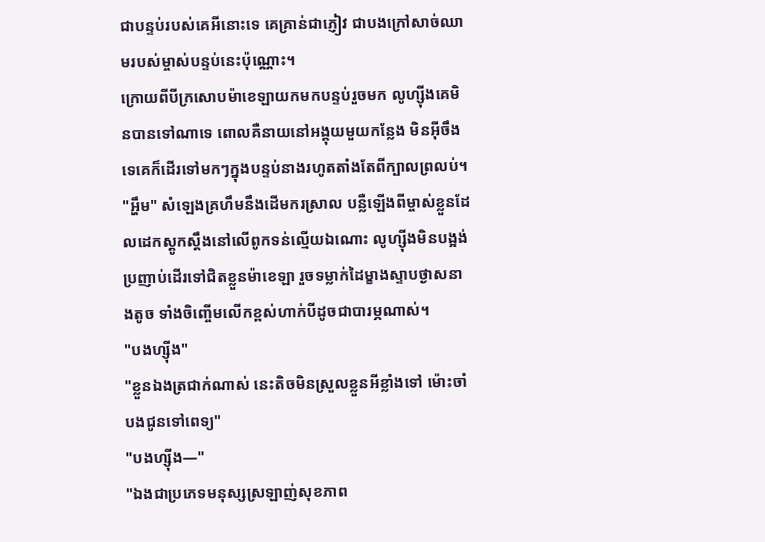ជាបន្ទប់របស់គេអីនោះទេ គេគ្រាន់ជាភ្ញៀវ ជាបងក្រៅសាច់ឈាមរបស់ម្ចាស់បន្ទប់នេះប៉ុណ្ណោះ។
ក្រោយពីបីក្រសោបម៉ាខេឡាយកមកបន្ទប់រួចមក លូហ្ស៊ីងគេមិនបានទៅណាទេ ពោលគឺនាយនៅអង្គុយមួយកន្លែង មិនអ៊ីចឹងទេគេក៏ដើរទៅមកៗក្នុងបន្ទប់នាងរហូតតាំងតែពីក្បាលព្រលប់។
"អ្ហឹម" សំឡេងគ្រហឹមនឹងដើមករស្រាល បន្លឺឡើងពីម្ចាស់ខ្លួនដែលដេកស្ដូកស្ដឹងនៅលើពូកទន់ល្មើយឯណោះ លូហ្ស៊ីងមិនបង្អង់ប្រញាប់ដើរទៅជិតខ្លួនម៉ាខេឡា រួចទម្លាក់ដៃម្ខាងស្ទាបថ្ងាសនាងតូច ទាំងចិញ្ចើមលើកខ្ពស់ហាក់បីដូចជាបារម្ភណាស់។
"បងហ្ស៊ីង"
"ខ្លួនឯងត្រជាក់ណាស់ នេះតិចមិនស្រួលខ្លួនអីខ្លាំងទៅ ម៉ោះចាំបងជូនទៅពេទ្យ"
"បងហ្ស៊ីង—"
"ឯងជាប្រភេទមនុស្សស្រឡាញ់សុខភាព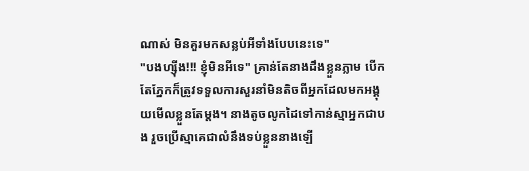ណាស់ មិនគួរមកសន្លប់អីទាំងបែបនេះទេ"
"បងហ្ស៊ីង!!! ខ្ញុំមិនអីទេ" គ្រាន់តែនាងដឹងខ្លួនភ្លាម បើកតែភ្នែកក៏ត្រូវទទួលការសួរនាំមិនតិចពីអ្នកដែលមកអង្គុយមើលខ្លួនតែម្ដង។ នាងតូចលូកដៃទៅកាន់ស្មាអ្នកជាបង រួចប្រើស្មាគេជាលំនឹងទប់ខ្លួននាងឡើ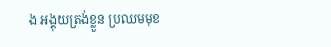ង អង្គុយត្រង់ខ្លួន ប្រឈមមុខ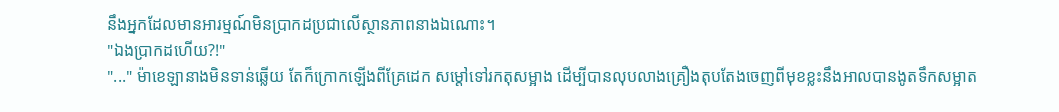នឹងអ្នកដែលមានអារម្មណ៍មិនប្រាកដប្រជាលើស្ថានភាពនាងឯណោះ។
"ឯងប្រាកដហើយ?!"
"..." ម៉ាខេឡានាងមិនទាន់ឆ្លើយ តែក៏ក្រោកឡើងពីគ្រែដេក សម្ដៅទៅរកតុសម្អាង ដើម្បីបានលុបលាងគ្រឿងតុបតែងចេញពីមុខខ្លះនឹងអាលបានងូតទឹកសម្អាត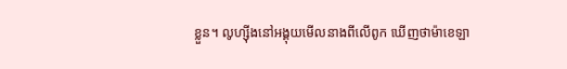ខ្លួន។ លូហ្ស៊ីងនៅអង្គុយមើលនាងពីលើពូក ឃើញថាម៉ាខេឡា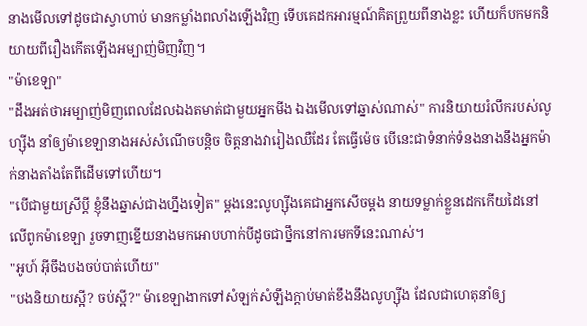នាងមើលទៅដូចជាស្វាហាប់ មានកម្លាំងពលាំងឡើងវិញ ទើបគេដកអារម្មណ៍គិតព្រួយពីនាងខ្លះ ហើយក៏បកមកនិយាយពីរឿងកើតឡើងអម្បាញ់មិញវិញ។
"ម៉ាខេឡា"
"ដឹងអត់ថាអម្បាញ់មិញពេលដែលឯងតមាត់ជាមួយអ្នកមីង ឯងមើលទៅឆ្នាស់ណាស់" ការនិយាយរំលឹករបស់លូហ្ស៊ីង នាំឲ្យម៉ាខេឡានាងអស់សំណើចបន្តិច ចិត្តនាងវារៀងឈឺដែរ តែធ្វើម៉េច បើនេះជាទំនាក់ទំនងនាងនឹងអ្នកម៉ាក់នាងតាំងតែពីដើមទៅហើយ។
"បើជាមួយស្រីប្ដី ខ្ញុំនឹងឆ្នាស់ជាងហ្នឹងទៀត" ម្ដងនេះលូហ្ស៊ីងគេជាអ្នកសើចម្ដង នាយទម្លាក់ខ្លួនដេកកើយដៃនៅលើពូកម៉ាខេឡា រួចទាញខ្នើយនាងមកអោបហាក់បីដូចជាថ្នឹកនៅការមកទីនេះណាស់។
"អូហ៍ អ៊ីចឹងបងចប់បាត់ហើយ"
"បងនិយាយស្អី? ចប់ស្អី?" ម៉ាខេឡាងាកទៅសំឡក់សំឡឹងក្ដាប់មាត់ខឹងនឹងលូហ្ស៊ីង ដែលជាហេតុនាំឲ្យ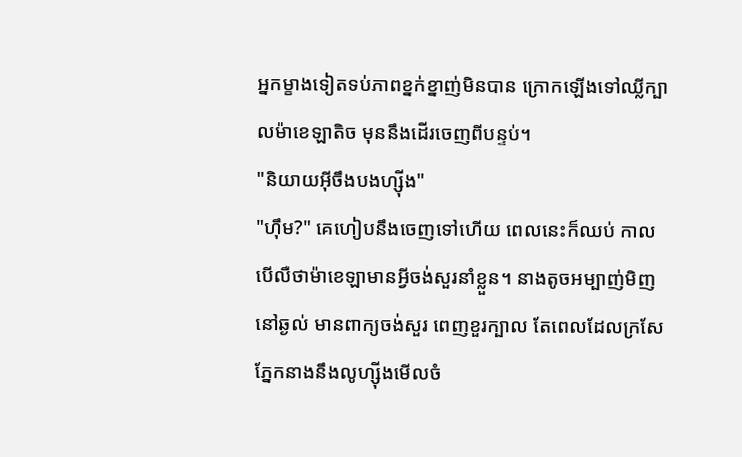អ្នកម្ខាងទៀតទប់ភាពខ្នក់ខ្នាញ់មិនបាន ក្រោកឡើងទៅឈ្លីក្បាលម៉ាខេឡាតិច មុននឹងដើរចេញពីបន្ទប់។
"និយាយអ៊ីចឹងបងហ្ស៊ីង"
"ហ៊ឹម?" គេហៀបនឹងចេញទៅហើយ ពេលនេះក៏ឈប់ កាលបើលឺថាម៉ាខេឡាមានអ្វីចង់សួរនាំខ្លួន។ នាងតូចអម្បាញ់មិញនៅឆ្ងល់ មានពាក្យចង់សួរ ពេញខួរក្បាល តែពេលដែលក្រសែភ្នែកនាងនឹងលូហ្ស៊ីងមើលចំ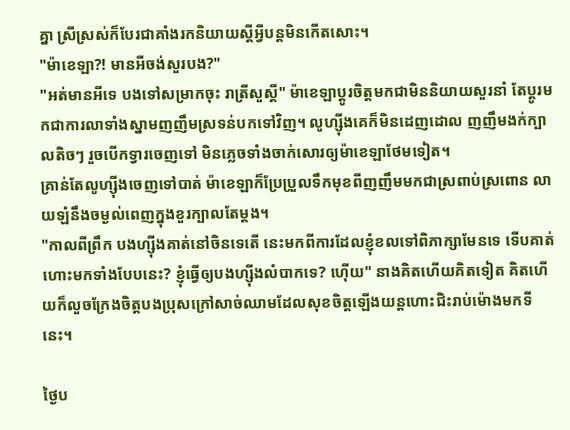គ្នា ស្រីស្រស់ក៏បែរជាគាំងរកនិយាយស្ដីអ្វីបន្តមិនកើតសោះ។
"ម៉ាខេឡា?! មានអីចង់សួរបង?"
"អត់មានអីទេ បងទៅសម្រាកចុះ រាត្រីសួស្ដី" ម៉ាខេឡាប្ដូរចិត្តមកជាមិននិយាយសួរនាំ តែប្ដូរមកជាការលាទាំងស្នាមញញឹមស្រទន់បកទៅវិញ។ លូហ្ស៊ីងគេក៏មិនដេញដោល ញញឹមងក់ក្បាលតិចៗ រួចបើកទ្វារចេញទៅ មិនភ្លេចទាំងចាក់សោរឲ្យម៉ាខេឡាថែមទៀត។
គ្រាន់តែលូហ្ស៊ីងចេញទៅបាត់ ម៉ាខេឡាក៏ប្រែប្រួលទឹកមុខពីញញឹមមកជាស្រពាប់ស្រពោន លាយឡំនឹងចម្ងល់ពេញក្នុងខួរក្បាលតែម្ដង។
"កាលពីព្រឹក បងហ្ស៊ីងគាត់នៅចិនទេតើ នេះមកពីការដែលខ្ញុំខលទៅពិភាក្សាមែនទេ ទើបគាត់ហោះមកទាំងបែបនេះ? ខ្ញុំធ្វើឲ្យបងហ្ស៊ីងលំបាកទេ? ហ៊ើយ" នាងគិតហើយគិតទៀត គិតហើយក៏លួចក្រែងចិត្តបងប្រុសក្រៅសាច់ឈាមដែលសុខចិត្តឡើងយន្តហោះជិះរាប់ម៉ោងមកទីនេះ។

ថ្ងៃប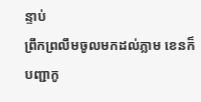ន្ទាប់
ព្រឹកព្រលឹមចូលមកដល់ភ្លាម ខេនក៏បញ្ជាកូ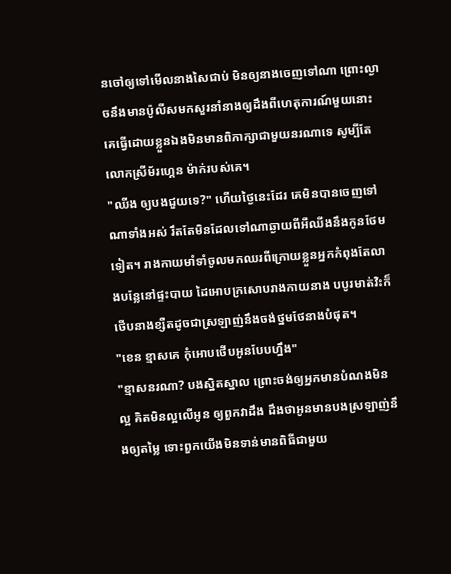នចៅឲ្យទៅមើលនាងសៃជាប់ មិនឲ្យនាងចេញទៅណា ព្រោះល្ងាចនឹងមានប៉ូលីសមកសួរនាំនាងឲ្យដឹងពីហេតុការណ៍មួយនោះ គេធ្វើដោយខ្លួនឯងមិនមានពិភាក្សាជាមួយនរណាទេ សូម្បីតែលោកស្រីម័រហ្គេន ម៉ាក់របស់គេ។
"ឈីង ឲ្យបងជួយទេ?" ហើយថ្ងៃនេះដែរ គេមិនបានចេញទៅណាទាំងអស់ រឹតតែមិនដែលទៅណាឆ្ងាយពីអឺឈីងនឹងកូនថែមទៀត។ រាងកាយមាំទាំចូលមកឈរពីក្រោយខ្លួនអ្នកកំពុងតែលាងបន្លែនៅផ្ទះបាយ ដៃអោបក្រសោបរាងកាយនាង បបូរមាត់វិះក៏ថើបនាងខ្សឺតដូចជាស្រឡាញ់នឹងចង់ថ្នមថែនាងបំផុត។
"ខេន ខ្មាសគេ កុំអោបថើបអូនបែបហ្នឹង"
"ខ្មាសនរណា? បងស្និតស្នាល ព្រោះចង់ឲ្យអ្នកមានបំណងមិនល្អ គិតមិនល្អលើអូន ឲ្យពួកវាដឹង ដឹងថាអូនមានបងស្រឡាញ់នឹងឲ្យតម្លៃ ទោះពួកយើងមិនទាន់មានពិធីជាមួយ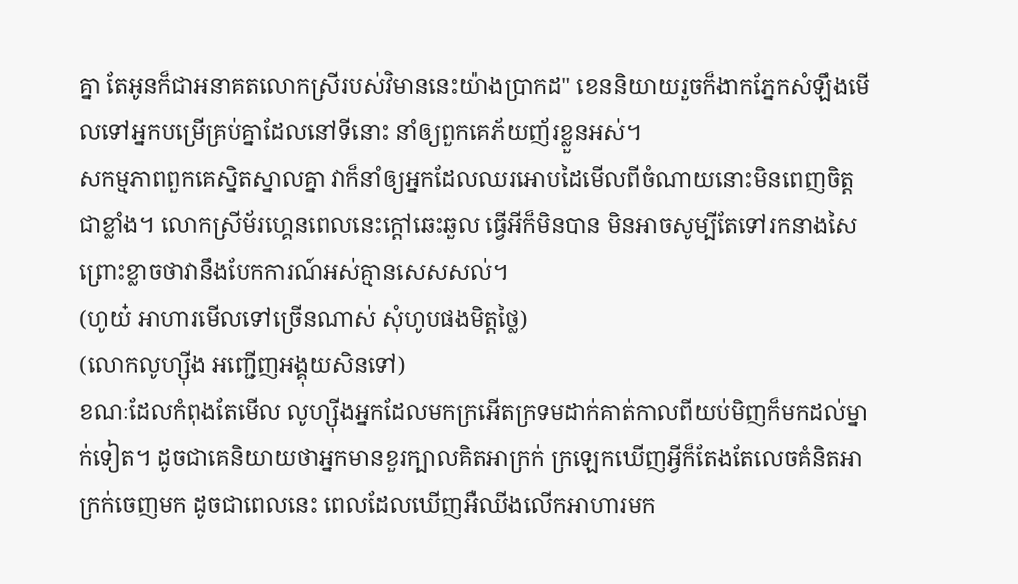គ្នា តែអូនក៏ជាអនាគតលោកស្រីរបស់វិមាននេះយ៉ាងប្រាកដ" ខេននិយាយរួចក៏ងាកភ្នែកសំឡឹងមើលទៅអ្នកបម្រើគ្រប់គ្នាដែលនៅទីនោះ នាំឲ្យពួកគេភ័យញ័រខ្លួនអស់។
សកម្មភាពពួកគេស្និតស្នាលគ្នា វាក៏នាំឲ្យអ្នកដែលឈរអោបដៃមើលពីចំណាយនោះមិនពេញចិត្តជាខ្លាំង។ លោកស្រីម័រហ្គេនពេលនេះក្ដៅឆេះឆួល ធ្វើអីក៏មិនបាន មិនអាចសូម្បីតែទៅរកនាងសៃ ព្រោះខ្លាចថាវានឹងបែកការណ៍អស់គ្មានសេសសល់។
(ហូយ៎ អាហារមើលទៅច្រើនណាស់ សុំហូបផងមិត្តថ្លៃ)
(លោកលូហ្ស៊ីង អញ្ជើញអង្គុយសិនទៅ)
ខណៈដែលកំពុងតែមើល លូហ្ស៊ីងអ្នកដែលមកក្រអើតក្រទមដាក់គាត់កាលពីយប់មិញក៏មកដល់ម្នាក់ទៀត។ ដូចជាគេនិយាយថាអ្នកមានខួរក្បាលគិតអាក្រក់ ក្រឡេកឃើញអ្វីក៏តែងតែលេចគំនិតអាក្រក់ចេញមក ដូចជាពេលនេះ ពេលដែលឃើញអឺឈីងលើកអាហារមក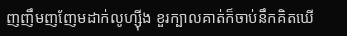ញញឹមញញែមដាក់លូហ្ស៊ីង ខួរក្បាលគាត់ក៏ចាប់នឹកគិតឃើ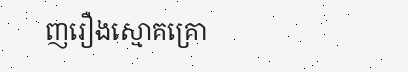ញរឿងស្មោគគ្រោ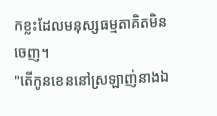កខ្លះដែលមនុស្សធម្មតាគិតមិនចេញ។
"តើកូនខេននៅស្រឡាញ់នាងឯ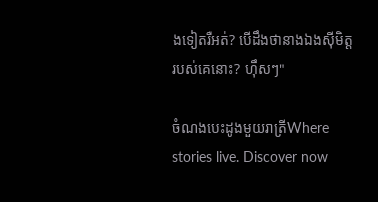ងទៀតរឺអត់? បើដឹងថានាងឯងសុីមិត្តរបស់គេនោះ? ហ៊ឹសៗ"

ចំណងបេះដូងមួយរាត្រីWhere stories live. Discover now